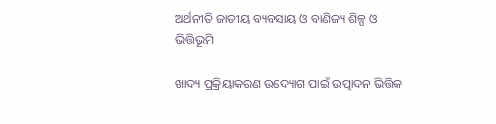ଅର୍ଥନୀତି ଜାତୀୟ ବ୍ୟବସାୟ ଓ ବାଣିଜ୍ୟ ଶିଳ୍ପ ଓ ଭିତ୍ତିଭୂମି

ଖାଦ୍ୟ ପ୍ରକ୍ରିୟାକରଣ ଉଦ୍ୟୋଗ ପାଇଁ ଉତ୍ପାଦନ ଭିତ୍ତିକ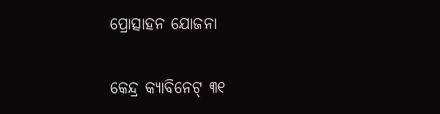ପ୍ରୋତ୍ସାହନ ଯୋଜନା

କେନ୍ଦ୍ର କ୍ୟାବିନେଟ୍ ୩୧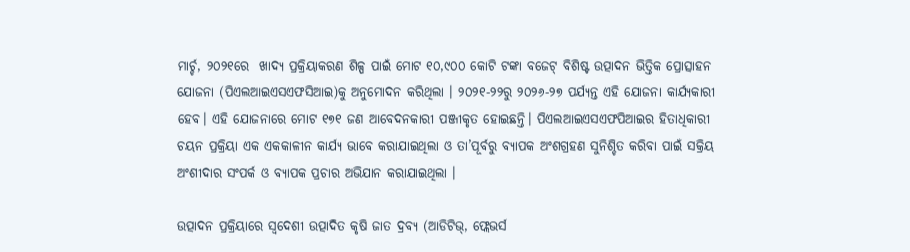ମାର୍ଚ୍ଚ, ୨୦୨୧ରେ  ଖାଦ୍ୟ ପ୍ରକ୍ରିୟାକରଣ ଶିଳ୍ପ ପାଇଁ ମୋଟ ୧୦,୯୦୦ କୋଟି ଟଙ୍କା ବଜେଟ୍ ବିଶିଷ୍ଟ ଉତ୍ପାଦନ ଭିତ୍ତିକ ପ୍ରୋତ୍ସାହନ ଯୋଜନା (ପିଏଲଆଇଏସଏଫସିଆଇ)କୁ ଅନୁମୋଦନ କରିଥିଲା । ୨୦୨୧-୨୨ରୁ ୨୦୨୬-୨୭ ପର୍ଯ୍ୟନ୍ତ ଏହି ଯୋଜନା କାର୍ଯ୍ୟକାରୀ ହେବ। ଏହି ଯୋଜନାରେ ମୋଟ ୧୭୧ ଜଣ ଆବେଦନକାରୀ ପଞ୍ଜୀକୃତ ହୋଇଛନ୍ତି। ପିଏଲଆଇଏସଏଫପିଆଇର ହିତାଧିକାରୀ ଚୟନ ପ୍ରକ୍ରିୟା ଏକ ଏକକାଳୀନ କାର୍ଯ୍ୟ ଭାବେ କରାଯାଇଥିଲା ଓ ତା’ପୂର୍ବରୁ ବ୍ୟାପକ ଅଂଶଗ୍ରହଣ ସୁନିଶ୍ଚିତ କରିବା ପାଇଁ ସକ୍ରିୟ ଅଂଶୀଦାର ସଂପର୍କ ଓ ବ୍ୟାପକ ପ୍ରଚାର ଅଭିଯାନ କରାଯାଇଥିଲା ।

ଉତ୍ପାଦନ ପ୍ରକ୍ରିୟାରେ ସ୍ୱଦେଶୀ ଉତ୍ପାଦିତ କୃଷି ଜାତ ଦ୍ରବ୍ୟ (ଆଡିଟିଭ୍, ଫ୍ଲେଭର୍ସ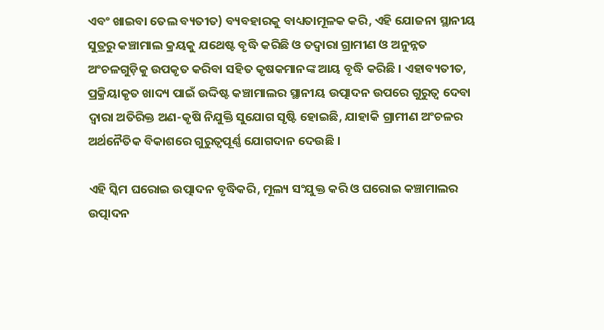ଏବଂ ଖାଇବା ତେଲ ବ୍ୟତୀତ) ବ୍ୟବହାରକୁ ବାଧ୍ୟତାମୂଳକ କରି, ଏହି ଯୋଜନା ସ୍ଥାନୀୟ ସୁତ୍ରରୁ କଞ୍ଚାମାଲ କ୍ରୟକୁ ଯଥେଷ୍ଟ ବୃଦ୍ଧି କରିଛି ଓ ତଦ୍ବାରା ଗ୍ରାମୀଣ ଓ ଅନୁନ୍ନତ ଅଂଚଳଗୁଡ଼ିକୁ ଉପକୃତ କରିବା ସହିତ କୃଷକମାନଙ୍କ ଆୟ ବୃଦ୍ଧି କରିଛି । ଏହାବ୍ୟତୀତ, ପ୍ରକ୍ରିୟାକୃତ ଖାଦ୍ୟ ପାଇଁ ଉଦ୍ଦିଷ୍ଟ କଞ୍ଚାମାଲର ସ୍ଥାନୀୟ ଉତ୍ପାଦନ ଉପରେ ଗୁରୁତ୍ୱ ଦେବା ଦ୍ୱାରା ଅତିରିକ୍ତ ଅଣ-କୃଷି ନିଯୁକ୍ତି ସୁଯୋଗ ସୃଷ୍ଟି ହୋଇଛି, ଯାହାକି ଗ୍ରାମୀଣ ଅଂଚଳର ଅର୍ଥନୈତିକ ବିକାଶରେ ଗୁରୁତ୍ୱପୂର୍ଣ୍ଣ ଯୋଗଦାନ ଦେଉଛି ।

ଏହି ସ୍କିମ ଘରୋଇ ଉତ୍ପାଦନ ବୃଦ୍ଧିକରି, ମୂଲ୍ୟ ସଂଯୁକ୍ତ କରି ଓ ଘରୋଇ କଞ୍ଚାମାଲର ଉତ୍ପାଦନ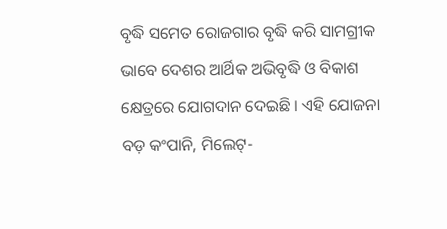ବୃଦ୍ଧି ସମେତ ରୋଜଗାର ବୃଦ୍ଧି କରି ସାମଗ୍ରୀକ ଭାବେ ଦେଶର ଆର୍ଥିକ ଅଭିବୃଦ୍ଧି ଓ ବିକାଶ କ୍ଷେତ୍ରରେ ଯୋଗଦାନ ଦେଇଛି । ଏହି ଯୋଜନା ବଡ଼ କଂପାନି, ମିଲେଟ୍-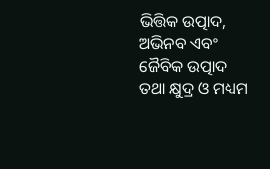ଭିତ୍ତିକ ଉତ୍ପାଦ, ଅଭିନବ ଏବଂ ଜୈବିକ ଉତ୍ପାଦ ତଥା କ୍ଷୁଦ୍ର ଓ ମଧ୍ୟମ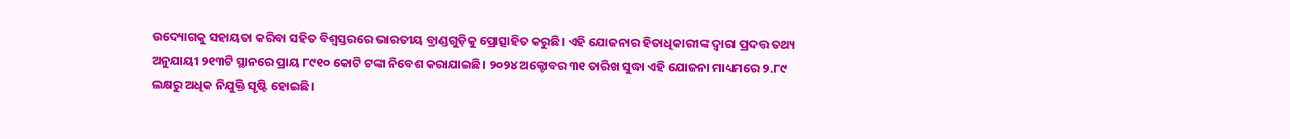ଉଦ୍ୟୋଗକୁ ସହାୟତା କରିବା ସହିତ ବିଶ୍ୱସ୍ତରରେ ଭାରତୀୟ ବ୍ରାଣ୍ଡଗୁଡ଼ିକୁ ପ୍ରୋତ୍ସାହିତ କରୁଛି। ଏହି ଯୋଜନାର ହିତାଧିକାରୀଙ୍କ ଦ୍ବାରା ପ୍ରଦତ୍ତ ତଥ୍ୟ ଅନୁଯାୟୀ ୨୧୩ଟି ସ୍ଥାନରେ ପ୍ରାୟ ୮୯୧୦ କୋଟି ଟଙ୍କା ନିବେଶ କରାଯାଇଛି। ୨୦୨୪ ଅକ୍ଟୋବର ୩୧ ତାରିଖ ସୁଦ୍ଧା ଏହି ଯୋଜନା ମାଧ୍ୟମରେ ୨.୮୯ ଲକ୍ଷରୁ ଅଧିକ ନିଯୁକ୍ତି ସୃଷ୍ଟି ହୋଇଛି।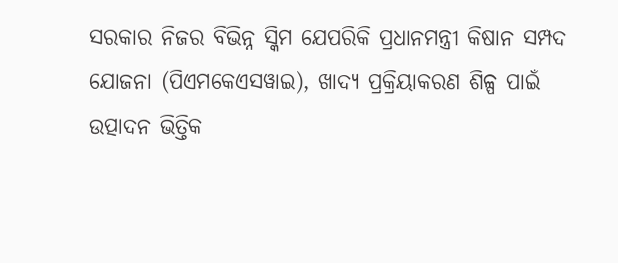ସରକାର ନିଜର ବିଭିନ୍ନ ସ୍କିମ ଯେପରିକି ପ୍ରଧାନମନ୍ତ୍ରୀ କିଷାନ ସମ୍ପଦ ଯୋଜନା (ପିଏମକେଏସୱାଇ), ଖାଦ୍ୟ ପ୍ରକ୍ରିୟାକରଣ ଶିଳ୍ପ ପାଇଁ ଉତ୍ପାଦନ ଭିତ୍ତିକ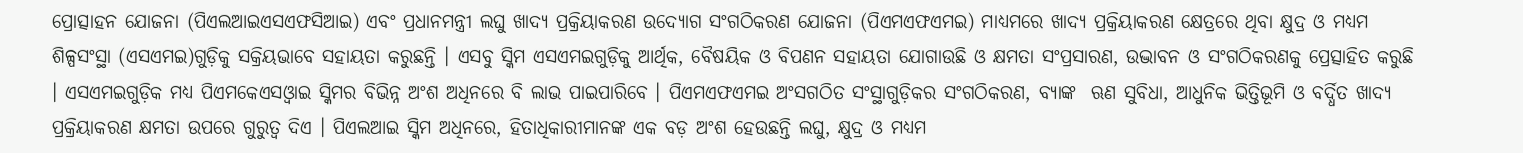ପ୍ରୋତ୍ସାହନ ଯୋଜନା (ପିଏଲଆଇଏସଏଫସିଆଇ) ଏବଂ ପ୍ରଧାନମନ୍ତ୍ରୀ ଲଘୁ ଖାଦ୍ୟ ପ୍ରକ୍ରିୟାକରଣ ଉଦ୍ୟୋଗ ସଂଗଠିକରଣ ଯୋଜନା (ପିଏମଏଫଏମଇ) ମାଧ୍ୟମରେ ଖାଦ୍ୟ ପ୍ରକ୍ରିୟାକରଣ କ୍ଷେତ୍ରରେ ଥିବା କ୍ଷୁଦ୍ର ଓ ମଧ୍ୟମ ଶିଳ୍ପସଂସ୍ଥା (ଏସଏମଇ)ଗୁଡ଼ିକୁ ସକ୍ରିୟଭାବେ ସହାୟତା କରୁଛନ୍ତି । ଏସବୁ ସ୍କିମ ଏସଏମଇଗୁଡ଼ିକୁ ଆର୍ଥିକ, ବୈଷୟିକ ଓ ବିପଣନ ସହାୟତା ଯୋଗାଉଛି ଓ କ୍ଷମତା ସଂପ୍ରସାରଣ, ଉଦ୍ଭାବନ ଓ ସଂଗଠିକରଣକୁ ପ୍ରେତ୍ସାହିତ କରୁଛି । ଏସଏମଇଗୁଡ଼ିକ ମଧ୍ୟ ପିଏମକେଏସଓ୍ବାଇ ସ୍କିମର ବିଭିନ୍ନ ଅଂଶ ଅଧିନରେ ବି ଲାଭ ପାଇପାରିବେ । ପିଏମଏଫଏମଇ ଅଂସଗଠିତ ସଂସ୍ଥାଗୁଡ଼ିକର ସଂଗଠିକରଣ, ବ୍ୟାଙ୍କ  ଋଣ ସୁବିଧା, ଆଧୁନିକ ଭିତ୍ତିଭୂମି ଓ ବର୍ଦ୍ଧିତ ଖାଦ୍ୟ ପ୍ରକ୍ରିୟାକରଣ କ୍ଷମତା ଉପରେ ଗୁରୁତ୍ବ ଦିଏ । ପିଏଲଆଇ ସ୍କିମ ଅଧିନରେ, ହିତାଧିକାରୀମାନଙ୍କ ଏକ ବଡ଼ ଅଂଶ ହେଉଛନ୍ତି ଲଘୁ, କ୍ଷୁଦ୍ର ଓ ମଧ୍ୟମ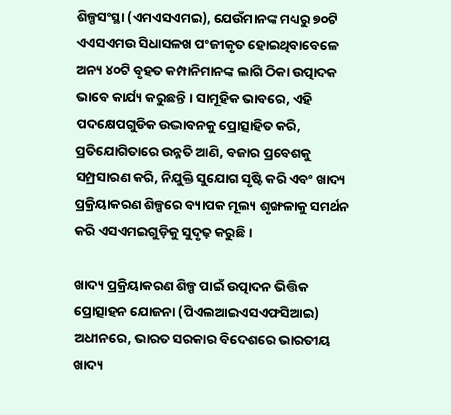ଶିଳ୍ପସଂସ୍ଥା (ଏମଏସଏମଇ), ଯେଉଁମାନଙ୍କ ମଧ୍ୟରୁ ୭୦ଟି ଏଏସଏମଉ ସିଧାସଳଖ ପଂଜୀକୃତ ହୋଇଥିବାବେଳେ ଅନ୍ୟ ୪୦ଟି ବୃହତ କମ୍ପାନିମାନଙ୍କ ଲାଗି ଠିକା ଉତ୍ପାଦକ ଭାବେ କାର୍ଯ୍ୟ କରୁଛନ୍ତି । ସାମୂହିକ ଭାବରେ, ଏହି ପଦକ୍ଷେପଗୁଡିକ ଉଦ୍ଭାବନକୁ ପ୍ରୋତ୍ସାହିତ କରି, ପ୍ରତିଯୋଗିତାରେ ଉନ୍ନତି ଆଣି, ବଜାର ପ୍ରବେଶକୁ ସମ୍ପ୍ରସାରଣ କରି, ନିଯୁକ୍ତି ସୁଯୋଗ ସୃଷ୍ଟି କରି ଏବଂ ଖାଦ୍ୟ ପ୍ରକ୍ରିୟାକରଣ ଶିଳ୍ପରେ ବ୍ୟାପକ ମୂଲ୍ୟ ଶୃଙ୍ଖଳାକୁ ସମର୍ଥନ କରି ଏସଏମଇଗୁଡ଼ିକୁ ସୁଦୃଢ଼ କରୁଛି ।

ଖାଦ୍ୟ ପ୍ରକ୍ରିୟାକରଣ ଶିଳ୍ପ ପାଇଁ ଉତ୍ପାଦନ ଭିତ୍ତିକ ପ୍ରୋତ୍ସାହନ ଯୋଜନା (ପିଏଲଆଇଏସଏଫସିଆଇ) ଅଧୀନରେ, ଭାରତ ସରକାର ବିଦେଶରେ ଭାରତୀୟ ଖାଦ୍ୟ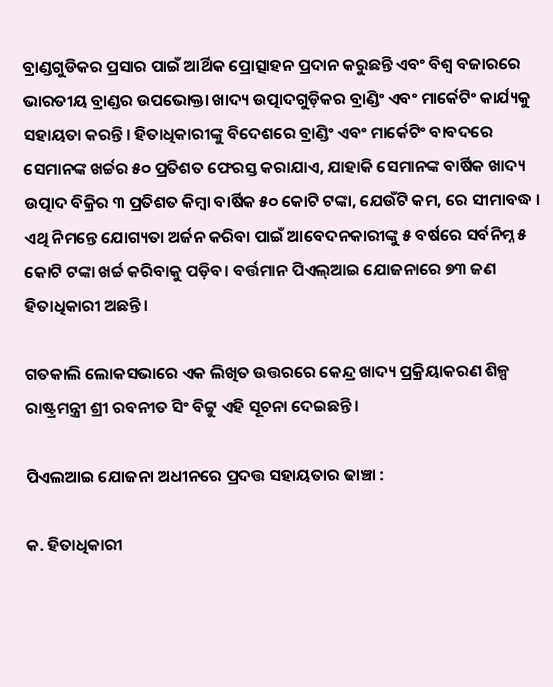ବ୍ରାଣ୍ଡଗୁଡିକର ପ୍ରସାର ପାଇଁ ଆର୍ଥିକ ପ୍ରୋତ୍ସାହନ ପ୍ରଦାନ କରୁଛନ୍ତି ଏବଂ ବିଶ୍ୱ ବଜାରରେ ଭାରତୀୟ ବ୍ରାଣ୍ଡର ଉପଭୋକ୍ତା ଖାଦ୍ୟ ଉତ୍ପାଦଗୁଡ଼ିକର ବ୍ରାଣ୍ଡିଂ ଏବଂ ମାର୍କେଟିଂ କାର୍ଯ୍ୟକୁ ସହାୟତା କରନ୍ତି । ହିତାଧିକାରୀଙ୍କୁ ବିଦେଶରେ ବ୍ରାଣ୍ଡିଂ ଏବଂ ମାର୍କେଟିଂ ବାବଦରେ ସେମାନଙ୍କ ଖର୍ଚ୍ଚର ୫୦ ପ୍ରତିଶତ ଫେରସ୍ତ କରାଯାଏ, ଯାହାକି ସେମାନଙ୍କ ବାର୍ଷିକ ଖାଦ୍ୟ ଉତ୍ପାଦ ବିକ୍ରିର ୩ ପ୍ରତିଶତ କିମ୍ବା ବାର୍ଷିକ ୫୦ କୋଟି ଟଙ୍କା, ଯେଉଁଟି କମ, ରେ ସୀମାବଦ୍ଧ । ଏଥି ନିମନ୍ତେ ଯୋଗ୍ୟତା ଅର୍ଜନ କରିବା ପାଇଁ ଆବେଦନକାରୀଙ୍କୁ ୫ ବର୍ଷରେ ସର୍ବନିମ୍ନ ୫ କୋଟି ଟଙ୍କା ଖର୍ଚ୍ଚ କରିବାକୁ ପଡ଼ିବ। ବର୍ତ୍ତମାନ ପିଏଲ୍ଆଇ ଯୋଜନାରେ ୭୩ ଜଣ ହିତାଧିକାରୀ ଅଛନ୍ତି।

ଗତକାଲି ଲୋକସଭାରେ ଏକ ଲିଖିତ ଉତ୍ତରରେ କେନ୍ଦ୍ର ଖାଦ୍ୟ ପ୍ରକ୍ରିୟାକରଣ ଶିଳ୍ପ ରାଷ୍ଟ୍ରମନ୍ତ୍ରୀ ଶ୍ରୀ ରବନୀତ ସିଂ ବିଟ୍ଟୁ ଏହି ସୂଚନା ଦେଇଛନ୍ତି।

ପିଏଲଆଇ ଯୋଜନା ଅଧୀନରେ ପ୍ରଦତ୍ତ ସହାୟତାର ଢାଞ୍ଚା :

କ. ହିତାଧିକାରୀ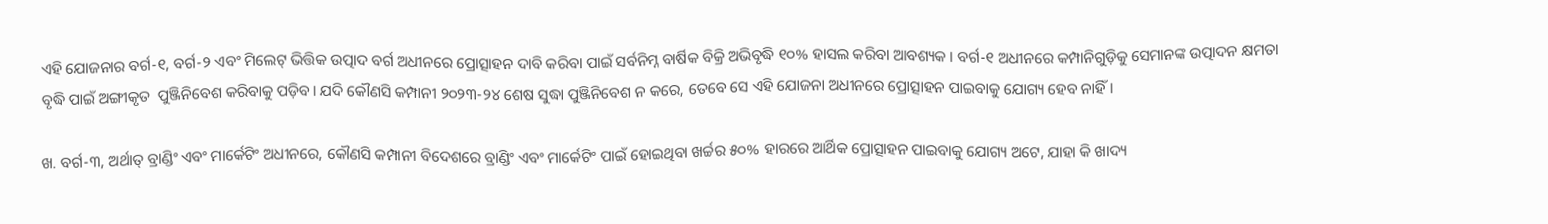ଏହି ଯୋଜନାର ବର୍ଗ-୧, ବର୍ଗ-୨ ଏବଂ ମିଲେଟ୍ ଭିତ୍ତିକ ଉତ୍ପାଦ ବର୍ଗ ଅଧୀନରେ ପ୍ରୋତ୍ସାହନ ଦାବି କରିବା ପାଇଁ ସର୍ବନିମ୍ନ ବାର୍ଷିକ ବିକ୍ରି ଅଭିବୃଦ୍ଧି ୧୦% ହାସଲ କରିବା ଆବଶ୍ୟକ । ବର୍ଗ-୧ ଅଧୀନରେ କମ୍ପାନିଗୁଡ଼ିକୁ ସେମାନଙ୍କ ଉତ୍ପାଦନ କ୍ଷମତା ବୃଦ୍ଧି ପାଇଁ ଅଙ୍ଗୀକୃତ  ପୁଞ୍ଜିନିବେଶ କରିବାକୁ ପଡ଼ିବ। ଯଦି କୌଣସି କମ୍ପାନୀ ୨୦୨୩-୨୪ ଶେଷ ସୁଦ୍ଧା ପୁଞ୍ଜିନିବେଶ ନ କରେ, ତେବେ ସେ ଏହି ଯୋଜନା ଅଧୀନରେ ପ୍ରୋତ୍ସାହନ ପାଇବାକୁ ଯୋଗ୍ୟ ହେବ ନାହିଁ।

ଖ. ବର୍ଗ-୩, ଅର୍ଥାତ୍ ବ୍ରାଣ୍ଡିଂ ଏବଂ ମାର୍କେଟିଂ ଅଧୀନରେ, କୌଣସି କମ୍ପାନୀ ବିଦେଶରେ ବ୍ରାଣ୍ଡିଂ ଏବଂ ମାର୍କେଟିଂ ପାଇଁ ହୋଇଥିବା ଖର୍ଚ୍ଚର ୫୦% ହାରରେ ଆର୍ଥିକ ପ୍ରୋତ୍ସାହନ ପାଇବାକୁ ଯୋଗ୍ୟ ଅଟେ, ଯାହା କି ଖାଦ୍ୟ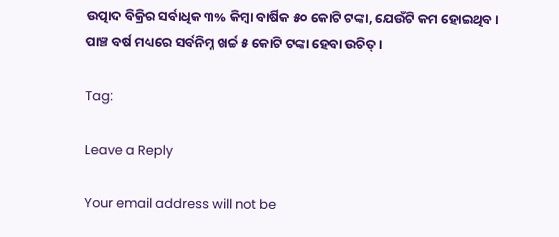ଉତ୍ପାଦ ବିକ୍ରିର ସର୍ବାଧିକ ୩% କିମ୍ବା ବାର୍ଷିକ ୫୦ କୋଟି ଟଙ୍କା, ଯେଉଁଟି କମ ହୋଇଥିବ । ପାଞ୍ଚ ବର୍ଷ ମଧ୍ୟରେ ସର୍ବନିମ୍ନ ଖର୍ଚ୍ଚ ୫ କୋଟି ଟଙ୍କା ହେବା ଉଚିତ୍ ।

Tag:

Leave a Reply

Your email address will not be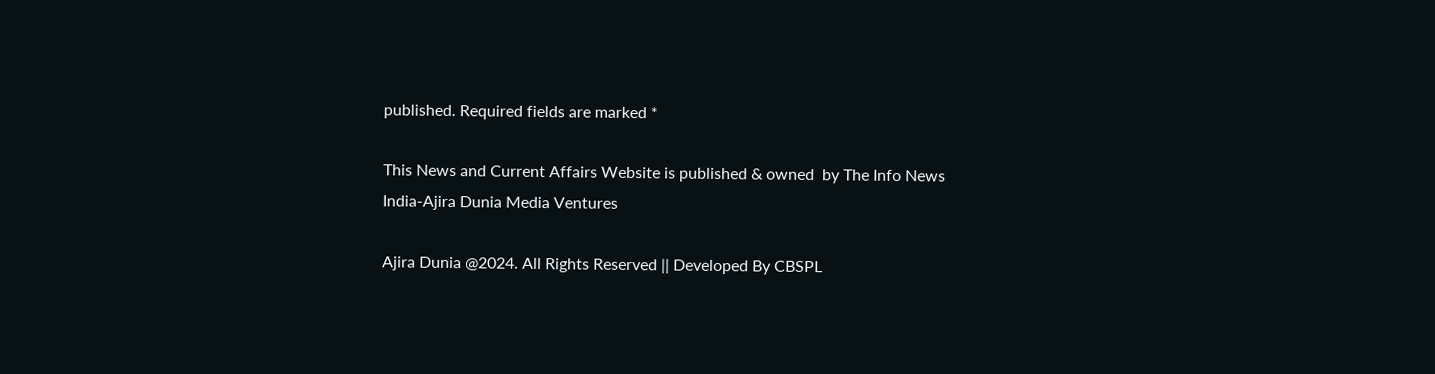published. Required fields are marked *

This News and Current Affairs Website is published & owned  by The Info News India-Ajira Dunia Media Ventures

Ajira Dunia @2024. All Rights Reserved || Developed By CBSPL